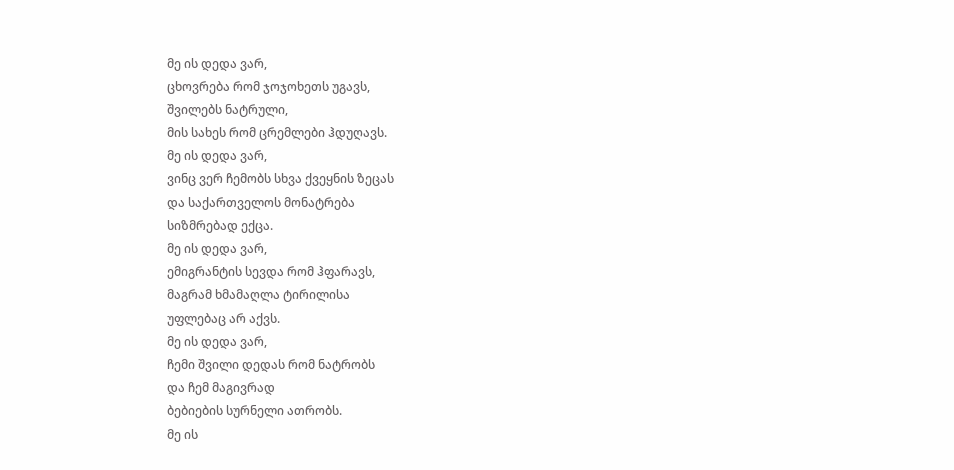მე ის დედა ვარ,
ცხოვრება რომ ჯოჯოხეთს უგავს,
შვილებს ნატრული,
მის სახეს რომ ცრემლები ჰდუღავს.
მე ის დედა ვარ,
ვინც ვერ ჩემობს სხვა ქვეყნის ზეცას
და საქართველოს მონატრება
სიზმრებად ექცა.
მე ის დედა ვარ,
ემიგრანტის სევდა რომ ჰფარავს,
მაგრამ ხმამაღლა ტირილისა
უფლებაც არ აქვს.
მე ის დედა ვარ,
ჩემი შვილი დედას რომ ნატრობს
და ჩემ მაგივრად
ბებიების სურნელი ათრობს.
მე ის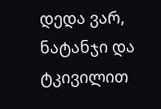დედა ვარ,
ნატანჯი და ტკივილით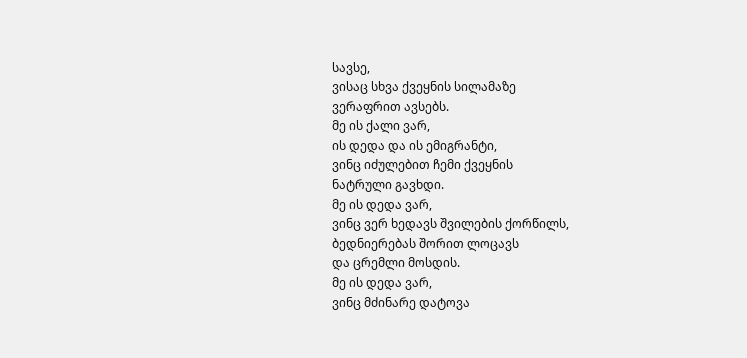სავსე,
ვისაც სხვა ქვეყნის სილამაზე
ვერაფრით ავსებს.
მე ის ქალი ვარ,
ის დედა და ის ემიგრანტი,
ვინც იძულებით ჩემი ქვეყნის
ნატრული გავხდი.
მე ის დედა ვარ,
ვინც ვერ ხედავს შვილების ქორწილს,
ბედნიერებას შორით ლოცავს
და ცრემლი მოსდის.
მე ის დედა ვარ,
ვინც მძინარე დატოვა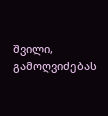შვილი,
გამოღვიძებას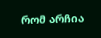რომ არჩია